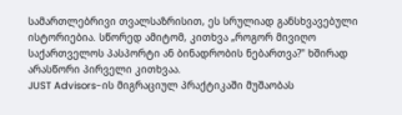სამართლებრივი თვალსაზრისით, ეს სრულიად განსხვავებული ისტორიებია. სწორედ ამიტომ, კითხვა „როგორ მივიღო საქართველოს პასპორტი ან ბინადრობის ნებართვა?" ხშირად არასწორი პირველი კითხვაა.
JUST Advisors-ის მიგრაციულ პრაქტიკაში მუშაობას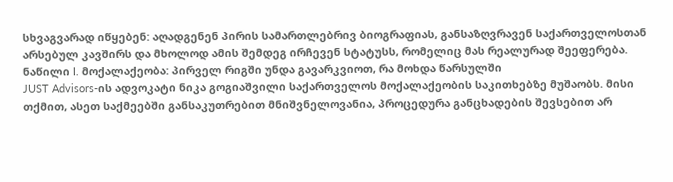სხვაგვარად იწყებენ: აღადგენენ პირის სამართლებრივ ბიოგრაფიას, განსაზღვრავენ საქართველოსთან არსებულ კავშირს და მხოლოდ ამის შემდეგ ირჩევენ სტატუსს, რომელიც მას რეალურად შეეფერება.
ნაწილი I. მოქალაქეობა: პირველ რიგში უნდა გავარკვიოთ, რა მოხდა წარსულში
JUST Advisors-ის ადვოკატი ნიკა გოგიაშვილი საქართველოს მოქალაქეობის საკითხებზე მუშაობს. მისი თქმით, ასეთ საქმეებში განსაკუთრებით მნიშვნელოვანია, პროცედურა განცხადების შევსებით არ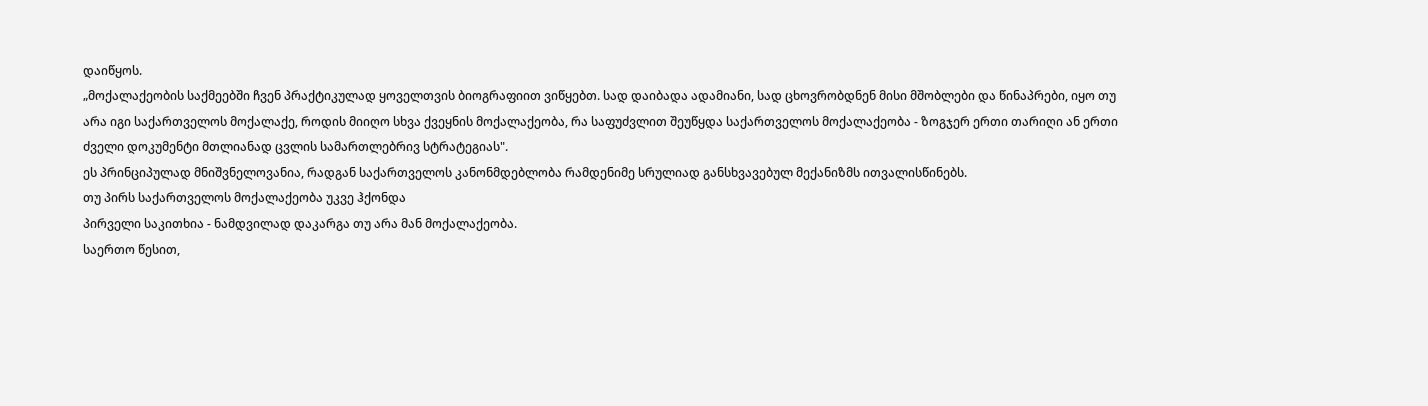დაიწყოს.
„მოქალაქეობის საქმეებში ჩვენ პრაქტიკულად ყოველთვის ბიოგრაფიით ვიწყებთ. სად დაიბადა ადამიანი, სად ცხოვრობდნენ მისი მშობლები და წინაპრები, იყო თუ არა იგი საქართველოს მოქალაქე, როდის მიიღო სხვა ქვეყნის მოქალაქეობა, რა საფუძვლით შეუწყდა საქართველოს მოქალაქეობა - ზოგჯერ ერთი თარიღი ან ერთი ძველი დოკუმენტი მთლიანად ცვლის სამართლებრივ სტრატეგიას".
ეს პრინციპულად მნიშვნელოვანია, რადგან საქართველოს კანონმდებლობა რამდენიმე სრულიად განსხვავებულ მექანიზმს ითვალისწინებს.
თუ პირს საქართველოს მოქალაქეობა უკვე ჰქონდა
პირველი საკითხია - ნამდვილად დაკარგა თუ არა მან მოქალაქეობა.
საერთო წესით,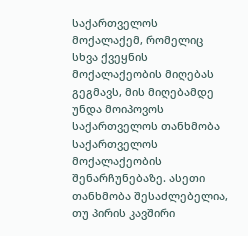საქართველოს მოქალაქემ, რომელიც სხვა ქვეყნის მოქალაქეობის მიღებას გეგმავს, მის მიღებამდე უნდა მოიპოვოს საქართველოს თანხმობა საქართველოს მოქალაქეობის შენარჩუნებაზე. ასეთი თანხმობა შესაძლებელია, თუ პირის კავშირი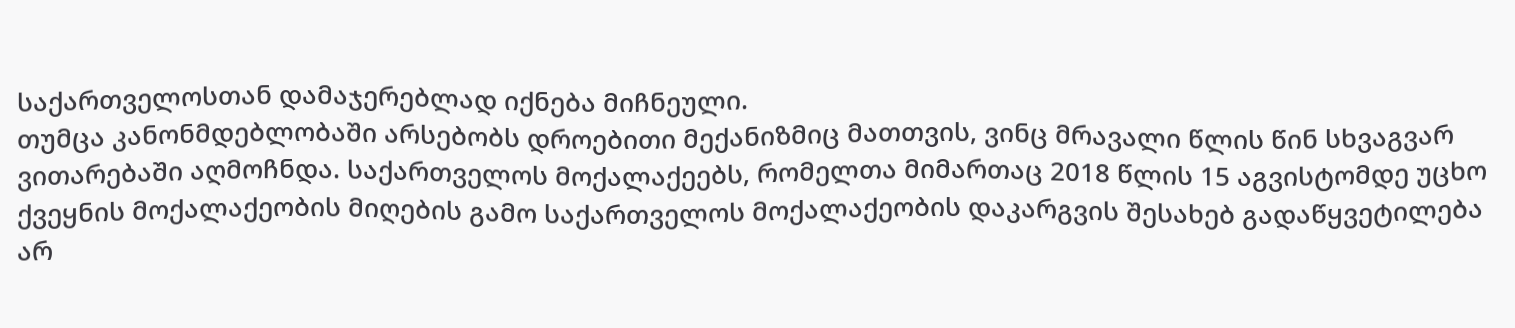საქართველოსთან დამაჯერებლად იქნება მიჩნეული.
თუმცა კანონმდებლობაში არსებობს დროებითი მექანიზმიც მათთვის, ვინც მრავალი წლის წინ სხვაგვარ ვითარებაში აღმოჩნდა. საქართველოს მოქალაქეებს, რომელთა მიმართაც 2018 წლის 15 აგვისტომდე უცხო ქვეყნის მოქალაქეობის მიღების გამო საქართველოს მოქალაქეობის დაკარგვის შესახებ გადაწყვეტილება არ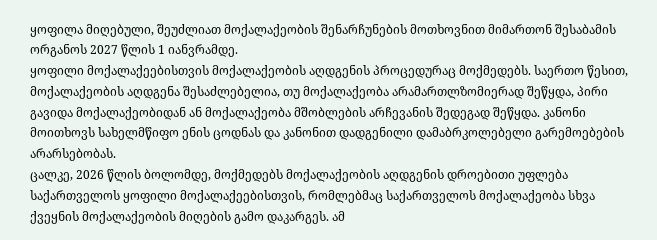ყოფილა მიღებული, შეუძლიათ მოქალაქეობის შენარჩუნების მოთხოვნით მიმართონ შესაბამის ორგანოს 2027 წლის 1 იანვრამდე.
ყოფილი მოქალაქეებისთვის მოქალაქეობის აღდგენის პროცედურაც მოქმედებს. საერთო წესით, მოქალაქეობის აღდგენა შესაძლებელია, თუ მოქალაქეობა არამართლზომიერად შეწყდა, პირი გავიდა მოქალაქეობიდან ან მოქალაქეობა მშობლების არჩევანის შედეგად შეწყდა. კანონი მოითხოვს სახელმწიფო ენის ცოდნას და კანონით დადგენილი დამაბრკოლებელი გარემოებების არარსებობას.
ცალკე, 2026 წლის ბოლომდე, მოქმედებს მოქალაქეობის აღდგენის დროებითი უფლება საქართველოს ყოფილი მოქალაქეებისთვის, რომლებმაც საქართველოს მოქალაქეობა სხვა ქვეყნის მოქალაქეობის მიღების გამო დაკარგეს. ამ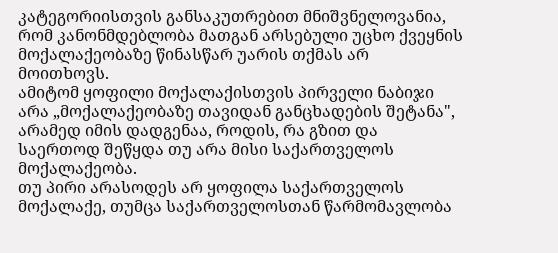კატეგორიისთვის განსაკუთრებით მნიშვნელოვანია, რომ კანონმდებლობა მათგან არსებული უცხო ქვეყნის მოქალაქეობაზე წინასწარ უარის თქმას არ მოითხოვს.
ამიტომ ყოფილი მოქალაქისთვის პირველი ნაბიჯი არა „მოქალაქეობაზე თავიდან განცხადების შეტანა", არამედ იმის დადგენაა, როდის, რა გზით და საერთოდ შეწყდა თუ არა მისი საქართველოს მოქალაქეობა.
თუ პირი არასოდეს არ ყოფილა საქართველოს მოქალაქე, თუმცა საქართველოსთან წარმომავლობა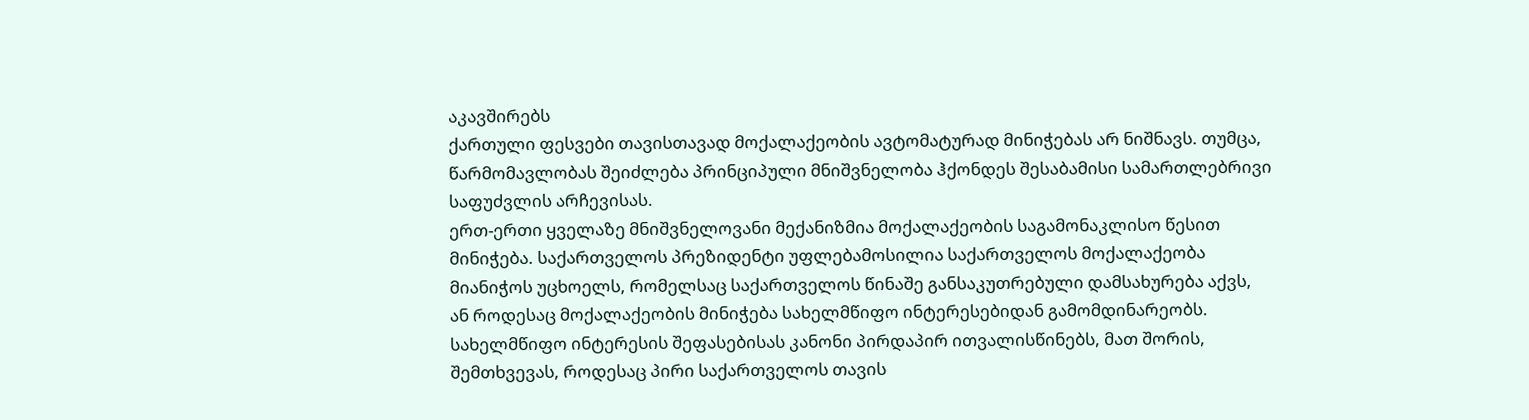აკავშირებს
ქართული ფესვები თავისთავად მოქალაქეობის ავტომატურად მინიჭებას არ ნიშნავს. თუმცა, წარმომავლობას შეიძლება პრინციპული მნიშვნელობა ჰქონდეს შესაბამისი სამართლებრივი საფუძვლის არჩევისას.
ერთ-ერთი ყველაზე მნიშვნელოვანი მექანიზმია მოქალაქეობის საგამონაკლისო წესით მინიჭება. საქართველოს პრეზიდენტი უფლებამოსილია საქართველოს მოქალაქეობა მიანიჭოს უცხოელს, რომელსაც საქართველოს წინაშე განსაკუთრებული დამსახურება აქვს, ან როდესაც მოქალაქეობის მინიჭება სახელმწიფო ინტერესებიდან გამომდინარეობს.
სახელმწიფო ინტერესის შეფასებისას კანონი პირდაპირ ითვალისწინებს, მათ შორის, შემთხვევას, როდესაც პირი საქართველოს თავის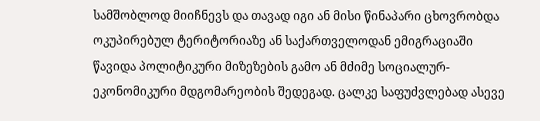სამშობლოდ მიიჩნევს და თავად იგი ან მისი წინაპარი ცხოვრობდა ოკუპირებულ ტერიტორიაზე ან საქართველოდან ემიგრაციაში წავიდა პოლიტიკური მიზეზების გამო ან მძიმე სოციალურ-ეკონომიკური მდგომარეობის შედეგად. ცალკე საფუძვლებად ასევე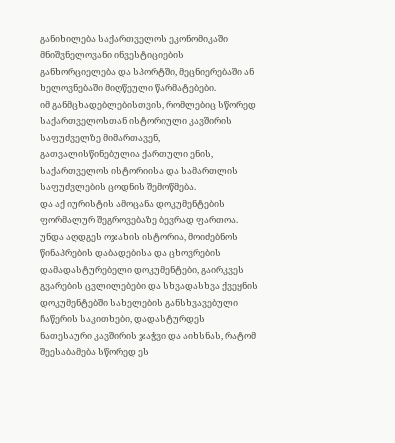განიხილება საქართველოს ეკონომიკაში მნიშვნელოვანი ინვესტიციების განხორციელება და სპორტში, მეცნიერებაში ან ხელოვნებაში მიღწეული წარმატებები.
იმ განმცხადებლებისთვის, რომლებიც სწორედ საქართველოსთან ისტორიული კავშირის საფუძველზე მიმართავენ, გათვალისწინებულია ქართული ენის, საქართველოს ისტორიისა და სამართლის საფუძვლების ცოდნის შემოწმება.
და აქ იურისტის ამოცანა დოკუმენტების ფორმალურ შეგროვებაზე ბევრად ფართოა.
უნდა აღდგეს ოჯახის ისტორია, მოიძებნოს წინაპრების დაბადებისა და ცხოვრების დამადასტურებელი დოკუმენტები, გაირკვეს გვარების ცვლილებები და სხვადასხვა ქვეყნის დოკუმენტებში სახელების განსხვავებული ჩაწერის საკითხები, დადასტურდეს ნათესაური კავშირის ჯაჭვი და აიხსნას, რატომ შეესაბამება სწორედ ეს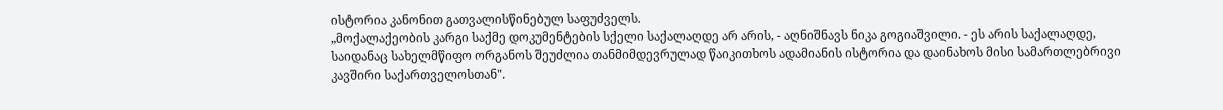ისტორია კანონით გათვალისწინებულ საფუძველს.
„მოქალაქეობის კარგი საქმე დოკუმენტების სქელი საქალაღდე არ არის, - აღნიშნავს ნიკა გოგიაშვილი. - ეს არის საქალაღდე, საიდანაც სახელმწიფო ორგანოს შეუძლია თანმიმდევრულად წაიკითხოს ადამიანის ისტორია და დაინახოს მისი სამართლებრივი კავშირი საქართველოსთან".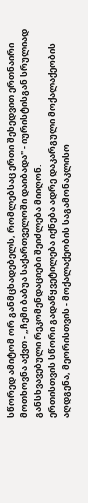სწორედ ამიტომ ორ განმცხადებელს, რომლებსაც ერთი შეხედვით ერთნაირი მოთხოვნა აქვთ - „ჩემი ბაბუა საქართველოში დაიბადა" - იურისტისგან სრულიად განსხვავებული რეკომენდაციები შეიძლება მიიღონ.
ერთისთვის სწორი გადაწყვეტილება იქნება ადრე დაკარგული მოქალაქეობის აღდგენა, მეორისთვის - მოქალაქეობის საგამონაკლისო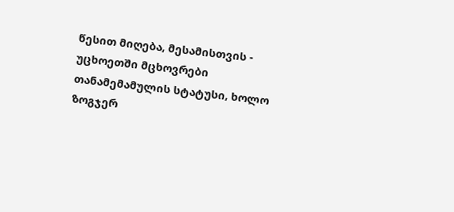წესით მიღება, მესამისთვის - უცხოეთში მცხოვრები თანამემამულის სტატუსი, ხოლო ზოგჯერ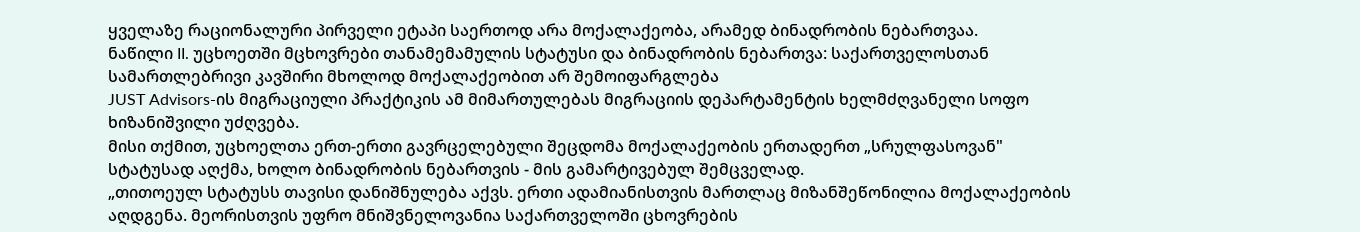ყველაზე რაციონალური პირველი ეტაპი საერთოდ არა მოქალაქეობა, არამედ ბინადრობის ნებართვაა.
ნაწილი II. უცხოეთში მცხოვრები თანამემამულის სტატუსი და ბინადრობის ნებართვა: საქართველოსთან სამართლებრივი კავშირი მხოლოდ მოქალაქეობით არ შემოიფარგლება
JUST Advisors-ის მიგრაციული პრაქტიკის ამ მიმართულებას მიგრაციის დეპარტამენტის ხელმძღვანელი სოფო ხიზანიშვილი უძღვება.
მისი თქმით, უცხოელთა ერთ-ერთი გავრცელებული შეცდომა მოქალაქეობის ერთადერთ „სრულფასოვან" სტატუსად აღქმა, ხოლო ბინადრობის ნებართვის - მის გამარტივებულ შემცველად.
„თითოეულ სტატუსს თავისი დანიშნულება აქვს. ერთი ადამიანისთვის მართლაც მიზანშეწონილია მოქალაქეობის აღდგენა. მეორისთვის უფრო მნიშვნელოვანია საქართველოში ცხოვრების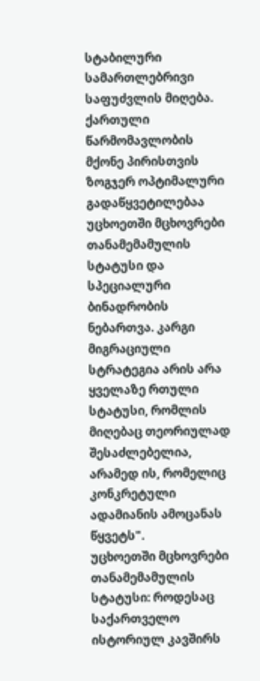სტაბილური სამართლებრივი საფუძვლის მიღება. ქართული წარმომავლობის მქონე პირისთვის ზოგჯერ ოპტიმალური გადაწყვეტილებაა უცხოეთში მცხოვრები თანამემამულის სტატუსი და სპეციალური ბინადრობის ნებართვა. კარგი მიგრაციული სტრატეგია არის არა ყველაზე რთული სტატუსი, რომლის მიღებაც თეორიულად შესაძლებელია, არამედ ის, რომელიც კონკრეტული ადამიანის ამოცანას წყვეტს".
უცხოეთში მცხოვრები თანამემამულის სტატუსი: როდესაც საქართველო ისტორიულ კავშირს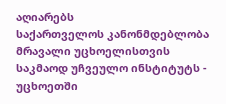აღიარებს
საქართველოს კანონმდებლობა მრავალი უცხოელისთვის საკმაოდ უჩვეულო ინსტიტუტს - უცხოეთში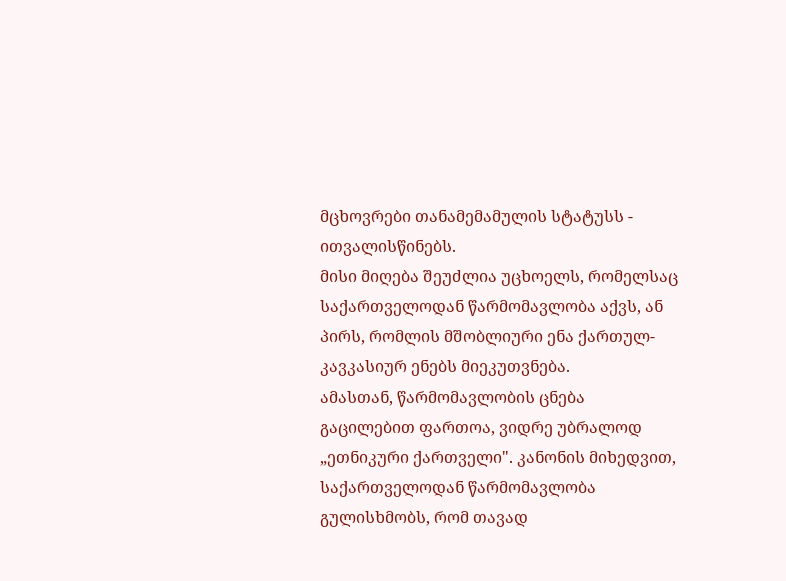მცხოვრები თანამემამულის სტატუსს - ითვალისწინებს.
მისი მიღება შეუძლია უცხოელს, რომელსაც საქართველოდან წარმომავლობა აქვს, ან პირს, რომლის მშობლიური ენა ქართულ-კავკასიურ ენებს მიეკუთვნება.
ამასთან, წარმომავლობის ცნება გაცილებით ფართოა, ვიდრე უბრალოდ „ეთნიკური ქართველი". კანონის მიხედვით, საქართველოდან წარმომავლობა გულისხმობს, რომ თავად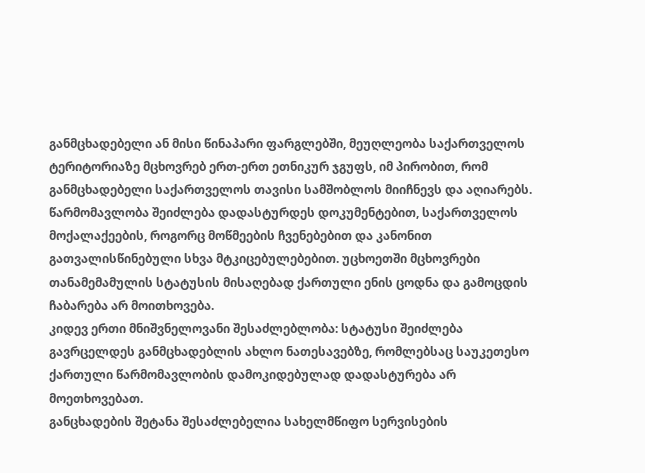განმცხადებელი ან მისი წინაპარი ფარგლებში, მეუღლეობა საქართველოს ტერიტორიაზე მცხოვრებ ერთ-ერთ ეთნიკურ ჯგუფს, იმ პირობით, რომ განმცხადებელი საქართველოს თავისი სამშობლოს მიიჩნევს და აღიარებს.
წარმომავლობა შეიძლება დადასტურდეს დოკუმენტებით, საქართველოს მოქალაქეების, როგორც მოწმეების ჩვენებებით და კანონით გათვალისწინებული სხვა მტკიცებულებებით. უცხოეთში მცხოვრები თანამემამულის სტატუსის მისაღებად ქართული ენის ცოდნა და გამოცდის ჩაბარება არ მოითხოვება.
კიდევ ერთი მნიშვნელოვანი შესაძლებლობა: სტატუსი შეიძლება გავრცელდეს განმცხადებლის ახლო ნათესავებზე, რომლებსაც საუკეთესო ქართული წარმომავლობის დამოკიდებულად დადასტურება არ მოეთხოვებათ.
განცხადების შეტანა შესაძლებელია სახელმწიფო სერვისების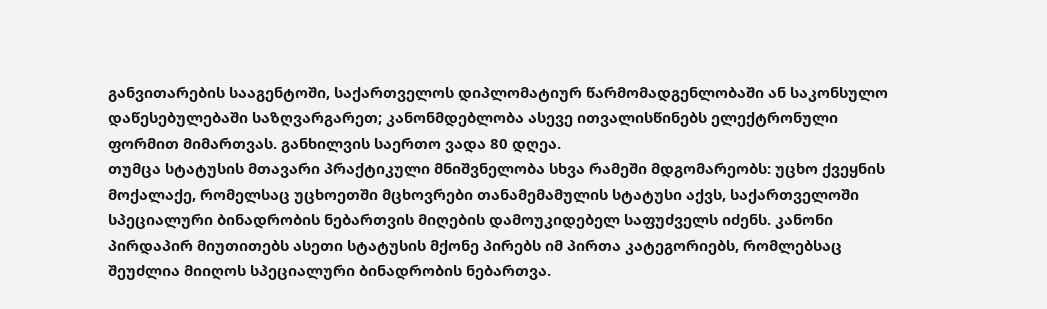განვითარების სააგენტოში, საქართველოს დიპლომატიურ წარმომადგენლობაში ან საკონსულო დაწესებულებაში საზღვარგარეთ; კანონმდებლობა ასევე ითვალისწინებს ელექტრონული ფორმით მიმართვას. განხილვის საერთო ვადა 80 დღეა.
თუმცა სტატუსის მთავარი პრაქტიკული მნიშვნელობა სხვა რამეში მდგომარეობს: უცხო ქვეყნის მოქალაქე, რომელსაც უცხოეთში მცხოვრები თანამემამულის სტატუსი აქვს, საქართველოში სპეციალური ბინადრობის ნებართვის მიღების დამოუკიდებელ საფუძველს იძენს. კანონი პირდაპირ მიუთითებს ასეთი სტატუსის მქონე პირებს იმ პირთა კატეგორიებს, რომლებსაც შეუძლია მიიღოს სპეციალური ბინადრობის ნებართვა.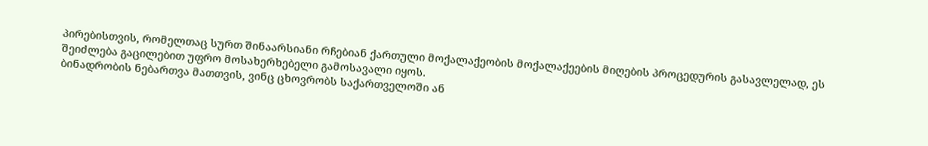პირებისთვის, რომელთაც სურთ შინაარსიანი რჩებიან ქართული მოქალაქეობის მოქალაქეების მიღების პროცედურის გასავლელად, ეს შეიძლება გაცილებით უფრო მოსახერხებელი გამოსავალი იყოს.
ბინადრობის ნებართვა მათთვის, ვინც ცხოვრობს საქართველოში ან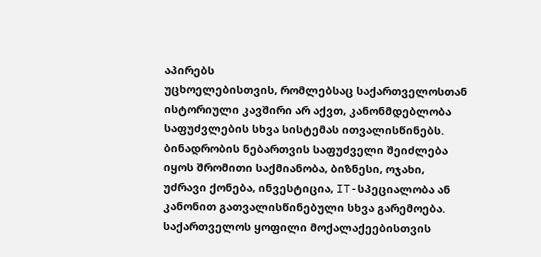აპირებს
უცხოელებისთვის, რომლებსაც საქართველოსთან ისტორიული კავშირი არ აქვთ, კანონმდებლობა საფუძვლების სხვა სისტემას ითვალისწინებს.
ბინადრობის ნებართვის საფუძველი შეიძლება იყოს შრომითი საქმიანობა, ბიზნესი, ოჯახი, უძრავი ქონება, ინვესტიცია, IT-სპეციალობა ან კანონით გათვალისწინებული სხვა გარემოება. საქართველოს ყოფილი მოქალაქეებისთვის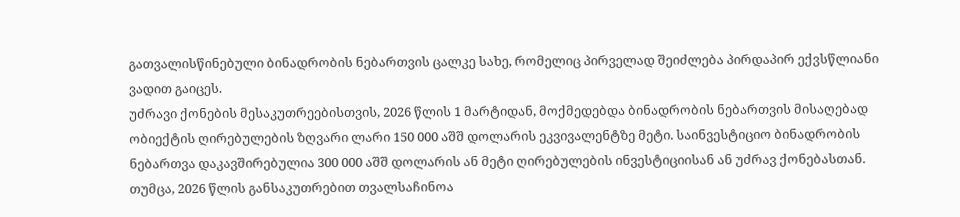გათვალისწინებული ბინადრობის ნებართვის ცალკე სახე, რომელიც პირველად შეიძლება პირდაპირ ექვსწლიანი ვადით გაიცეს.
უძრავი ქონების მესაკუთრეებისთვის, 2026 წლის 1 მარტიდან, მოქმედებდა ბინადრობის ნებართვის მისაღებად ობიექტის ღირებულების ზღვარი ლარი 150 000 აშშ დოლარის ეკვივალენტზე მეტი. საინვესტიციო ბინადრობის ნებართვა დაკავშირებულია 300 000 აშშ დოლარის ან მეტი ღირებულების ინვესტიციისან ან უძრავ ქონებასთან.
თუმცა, 2026 წლის განსაკუთრებით თვალსაჩინოა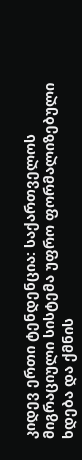კიდევ ერთი ტენდენცია: საქართველოს მიგრაციული სისტემა უფრო ფორმალიზებული ხდება და ქმნის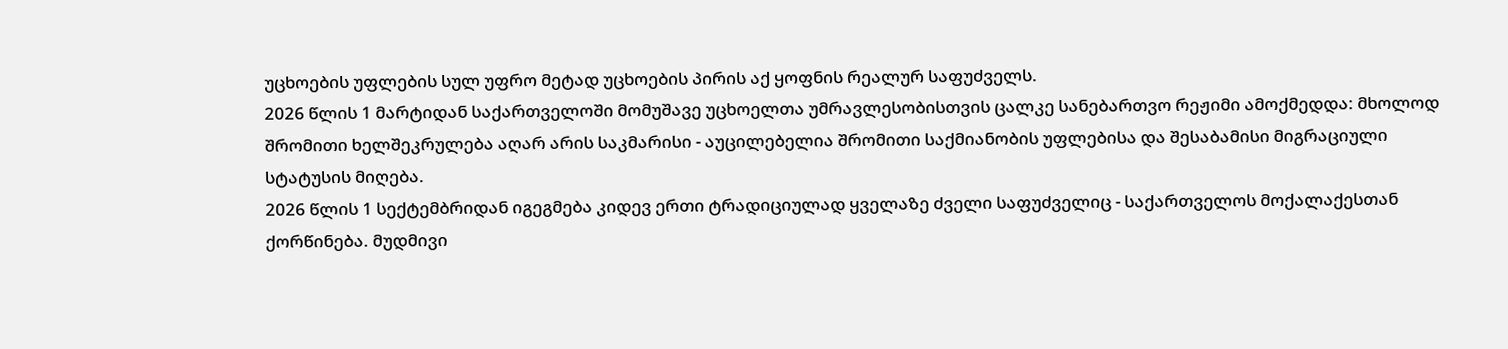უცხოების უფლების სულ უფრო მეტად უცხოების პირის აქ ყოფნის რეალურ საფუძველს.
2026 წლის 1 მარტიდან საქართველოში მომუშავე უცხოელთა უმრავლესობისთვის ცალკე სანებართვო რეჟიმი ამოქმედდა: მხოლოდ შრომითი ხელშეკრულება აღარ არის საკმარისი - აუცილებელია შრომითი საქმიანობის უფლებისა და შესაბამისი მიგრაციული სტატუსის მიღება.
2026 წლის 1 სექტემბრიდან იგეგმება კიდევ ერთი ტრადიციულად ყველაზე ძველი საფუძველიც - საქართველოს მოქალაქესთან ქორწინება. მუდმივი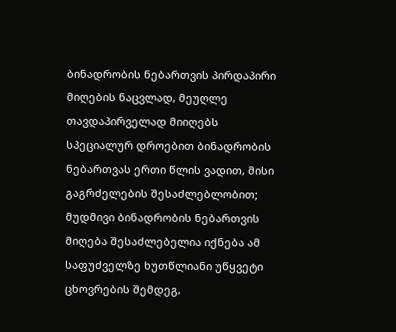ბინადრობის ნებართვის პირდაპირი მიღების ნაცვლად, მეუღლე თავდაპირველად მიიღებს სპეციალურ დროებით ბინადრობის ნებართვას ერთი წლის ვადით, მისი გაგრძელების შესაძლებლობით; მუდმივი ბინადრობის ნებართვის მიღება შესაძლებელია იქნება ამ საფუძველზე ხუთწლიანი უწყვეტი ცხოვრების შემდეგ,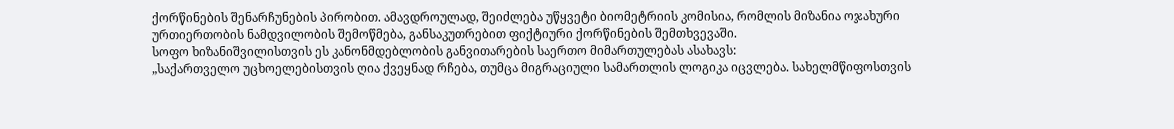ქორწინების შენარჩუნების პირობით. ამავდროულად, შეიძლება უწყვეტი ბიომეტრიის კომისია, რომლის მიზანია ოჯახური ურთიერთობის ნამდვილობის შემოწმება, განსაკუთრებით ფიქტიური ქორწინების შემთხვევაში.
სოფო ხიზანიშვილისთვის ეს კანონმდებლობის განვითარების საერთო მიმართულებას ასახავს:
„საქართველო უცხოელებისთვის ღია ქვეყნად რჩება, თუმცა მიგრაციული სამართლის ლოგიკა იცვლება. სახელმწიფოსთვის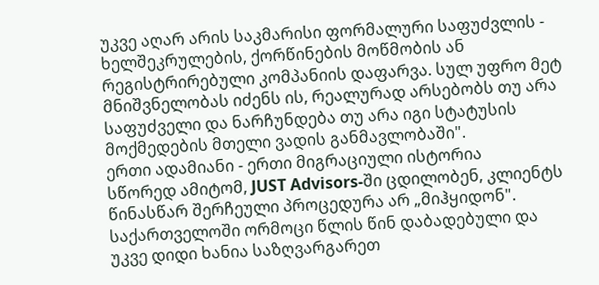უკვე აღარ არის საკმარისი ფორმალური საფუძვლის - ხელშეკრულების, ქორწინების მოწმობის ან რეგისტრირებული კომპანიის დაფარვა. სულ უფრო მეტ მნიშვნელობას იძენს ის, რეალურად არსებობს თუ არა საფუძველი და ნარჩუნდება თუ არა იგი სტატუსის მოქმედების მთელი ვადის განმავლობაში".
ერთი ადამიანი - ერთი მიგრაციული ისტორია
სწორედ ამიტომ, JUST Advisors-ში ცდილობენ, კლიენტს წინასწარ შერჩეული პროცედურა არ „მიჰყიდონ".
საქართველოში ორმოცი წლის წინ დაბადებული და უკვე დიდი ხანია საზღვარგარეთ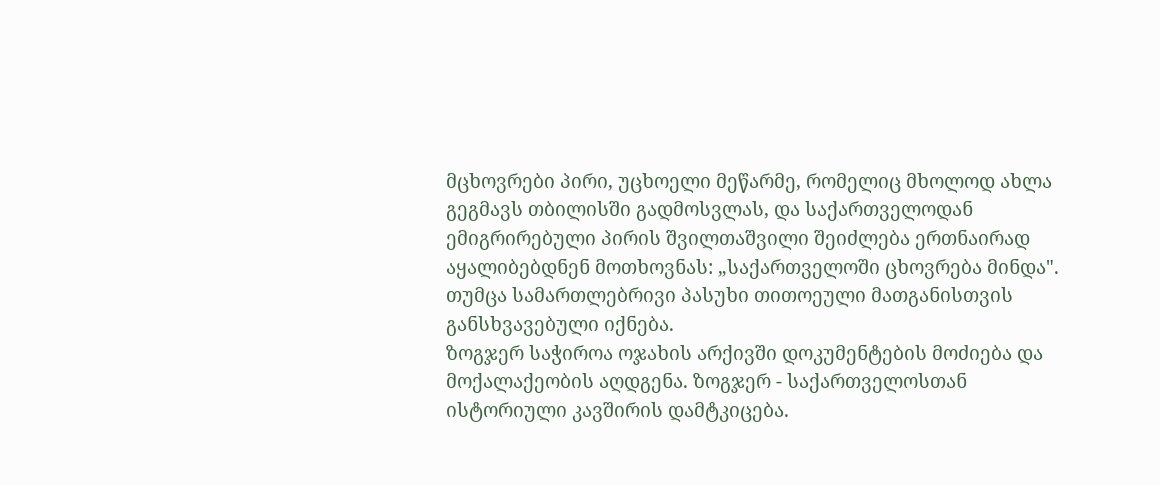მცხოვრები პირი, უცხოელი მეწარმე, რომელიც მხოლოდ ახლა გეგმავს თბილისში გადმოსვლას, და საქართველოდან ემიგრირებული პირის შვილთაშვილი შეიძლება ერთნაირად აყალიბებდნენ მოთხოვნას: „საქართველოში ცხოვრება მინდა".
თუმცა სამართლებრივი პასუხი თითოეული მათგანისთვის განსხვავებული იქნება.
ზოგჯერ საჭიროა ოჯახის არქივში დოკუმენტების მოძიება და მოქალაქეობის აღდგენა. ზოგჯერ - საქართველოსთან ისტორიული კავშირის დამტკიცება.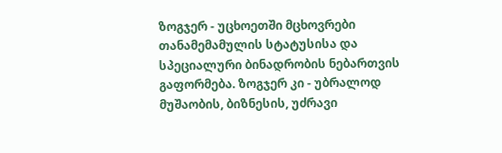ზოგჯერ - უცხოეთში მცხოვრები თანამემამულის სტატუსისა და სპეციალური ბინადრობის ნებართვის გაფორმება. ზოგჯერ კი - უბრალოდ მუშაობის, ბიზნესის, უძრავი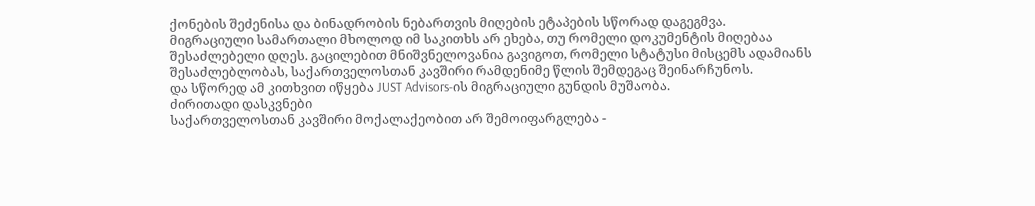ქონების შეძენისა და ბინადრობის ნებართვის მიღების ეტაპების სწორად დაგეგმვა.
მიგრაციული სამართალი მხოლოდ იმ საკითხს არ ეხება, თუ რომელი დოკუმენტის მიღებაა შესაძლებელი დღეს. გაცილებით მნიშვნელოვანია გავიგოთ, რომელი სტატუსი მისცემს ადამიანს შესაძლებლობას, საქართველოსთან კავშირი რამდენიმე წლის შემდეგაც შეინარჩუნოს.
და სწორედ ამ კითხვით იწყება JUST Advisors-ის მიგრაციული გუნდის მუშაობა.
ძირითადი დასკვნები
საქართველოსთან კავშირი მოქალაქეობით არ შემოიფარგლება -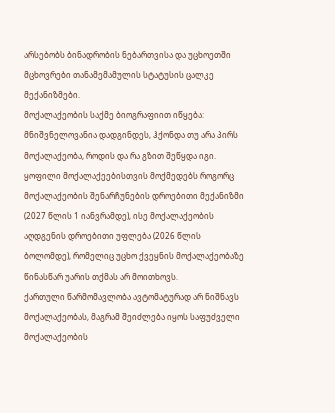არსებობს ბინადრობის ნებართვისა და უცხოეთში მცხოვრები თანამემამულის სტატუსის ცალკე მექანიზმები.
მოქალაქეობის საქმე ბიოგრაფიით იწყება: მნიშვნელოვანია დადგინდეს, ჰქონდა თუ არა პირს მოქალაქეობა, როდის და რა გზით შეწყდა იგი.
ყოფილი მოქალაქეებისთვის მოქმედებს როგორც მოქალაქეობის შენარჩუნების დროებითი მექანიზმი (2027 წლის 1 იანვრამდე), ისე მოქალაქეობის აღდგენის დროებითი უფლება (2026 წლის ბოლომდე), რომელიც უცხო ქვეყნის მოქალაქეობაზე წინასწარ უარის თქმას არ მოითხოვს.
ქართული წარმომავლობა ავტომატურად არ ნიშნავს მოქალაქეობას, მაგრამ შეიძლება იყოს საფუძველი მოქალაქეობის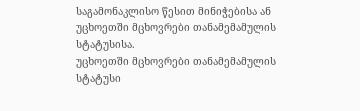საგამონაკლისო წესით მინიჭებისა ან უცხოეთში მცხოვრები თანამემამულის სტატუსისა.
უცხოეთში მცხოვრები თანამემამულის სტატუსი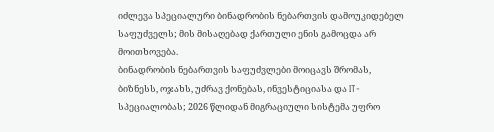იძლევა სპეციალური ბინადრობის ნებართვის დამოუკიდებელ საფუძველს; მის მისაღებად ქართული ენის გამოცდა არ მოითხოვება.
ბინადრობის ნებართვის საფუძვლები მოიცავს შრომას, ბიზნესს, ოჯახს, უძრავ ქონებას, ინვესტიციასა და IT-სპეციალობას; 2026 წლიდან მიგრაციული სისტემა უფრო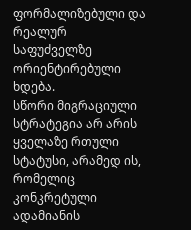ფორმალიზებული და რეალურ საფუძველზე ორიენტირებული ხდება.
სწორი მიგრაციული სტრატეგია არ არის ყველაზე რთული სტატუსი, არამედ ის, რომელიც კონკრეტული ადამიანის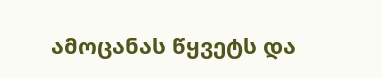ამოცანას წყვეტს და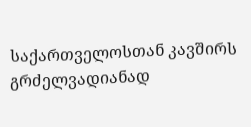საქართველოსთან კავშირს გრძელვადიანად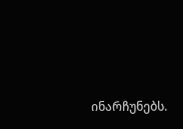ინარჩუნებს.